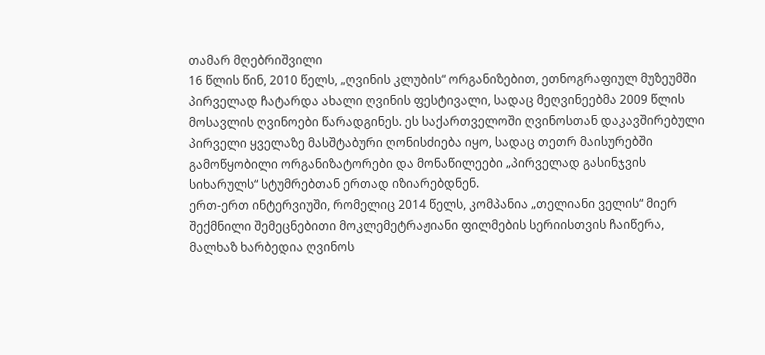თამარ მღებრიშვილი
16 წლის წინ, 2010 წელს, „ღვინის კლუბის“ ორგანიზებით, ეთნოგრაფიულ მუზეუმში პირველად ჩატარდა ახალი ღვინის ფესტივალი, სადაც მეღვინეებმა 2009 წლის მოსავლის ღვინოები წარადგინეს. ეს საქართველოში ღვინოსთან დაკავშირებული პირველი ყველაზე მასშტაბური ღონისძიება იყო, სადაც თეთრ მაისურებში გამოწყობილი ორგანიზატორები და მონაწილეები „პირველად გასინჯვის სიხარულს“ სტუმრებთან ერთად იზიარებდნენ.
ერთ-ერთ ინტერვიუში, რომელიც 2014 წელს, კომპანია „თელიანი ველის“ მიერ შექმნილი შემეცნებითი მოკლემეტრაჟიანი ფილმების სერიისთვის ჩაიწერა, მალხაზ ხარბედია ღვინოს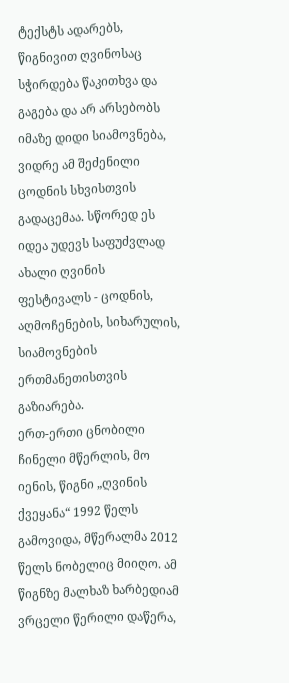ტექსტს ადარებს, წიგნივით ღვინოსაც სჭირდება წაკითხვა და გაგება და არ არსებობს იმაზე დიდი სიამოვნება, ვიდრე ამ შეძენილი ცოდნის სხვისთვის გადაცემაა. სწორედ ეს იდეა უდევს საფუძვლად ახალი ღვინის ფესტივალს - ცოდნის, აღმოჩენების, სიხარულის, სიამოვნების ერთმანეთისთვის გაზიარება.
ერთ-ერთი ცნობილი ჩინელი მწერლის, მო იენის, წიგნი „ღვინის ქვეყანა“ 1992 წელს გამოვიდა, მწერალმა 2012 წელს ნობელიც მიიღო. ამ წიგნზე მალხაზ ხარბედიამ ვრცელი წერილი დაწერა,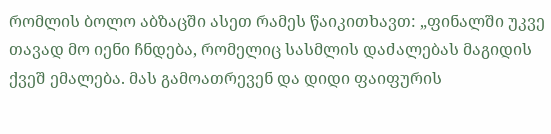რომლის ბოლო აბზაცში ასეთ რამეს წაიკითხავთ: „ფინალში უკვე თავად მო იენი ჩნდება, რომელიც სასმლის დაძალებას მაგიდის ქვეშ ემალება. მას გამოათრევენ და დიდი ფაიფურის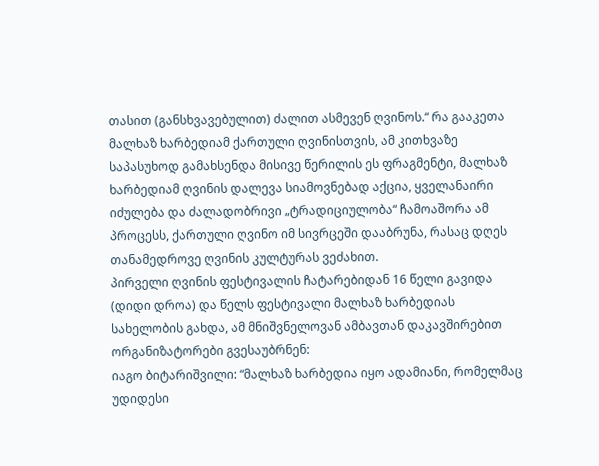თასით (განსხვავებულით) ძალით ასმევენ ღვინოს.“ რა გააკეთა მალხაზ ხარბედიამ ქართული ღვინისთვის, ამ კითხვაზე საპასუხოდ გამახსენდა მისივე წერილის ეს ფრაგმენტი, მალხაზ ხარბედიამ ღვინის დალევა სიამოვნებად აქცია, ყველანაირი იძულება და ძალადობრივი „ტრადიციულობა“ ჩამოაშორა ამ პროცესს, ქართული ღვინო იმ სივრცეში დააბრუნა, რასაც დღეს თანამედროვე ღვინის კულტურას ვეძახით.
პირველი ღვინის ფესტივალის ჩატარებიდან 16 წელი გავიდა (დიდი დროა) და წელს ფესტივალი მალხაზ ხარბედიას სახელობის გახდა, ამ მნიშვნელოვან ამბავთან დაკავშირებით ორგანიზატორები გვესაუბრნენ:
იაგო ბიტარიშვილი: “მალხაზ ხარბედია იყო ადამიანი, რომელმაც უდიდესი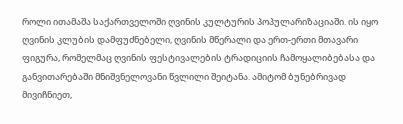როლი ითამაშა საქართველოში ღვინის კულტურის პოპულარიზაციაში. ის იყო ღვინის კლუბის დამფუძნებელი, ღვინის მწერალი და ერთ-ერთი მთავარი ფიგურა, რომელმაც ღვინის ფესტივალების ტრადიციის ჩამოყალიბებასა და განვითარებაში მნიშვნელოვანი წვლილი შეიტანა. ამიტომ ბუნებრივად მივიჩნიეთ,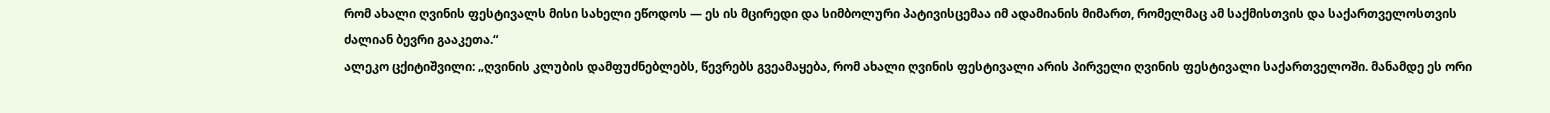რომ ახალი ღვინის ფესტივალს მისი სახელი ეწოდოს — ეს ის მცირედი და სიმბოლური პატივისცემაა იმ ადამიანის მიმართ, რომელმაც ამ საქმისთვის და საქართველოსთვის ძალიან ბევრი გააკეთა.“
ალეკო ცქიტიშვილი: „ღვინის კლუბის დამფუძნებლებს, წევრებს გვეამაყება, რომ ახალი ღვინის ფესტივალი არის პირველი ღვინის ფესტივალი საქართველოში. მანამდე ეს ორი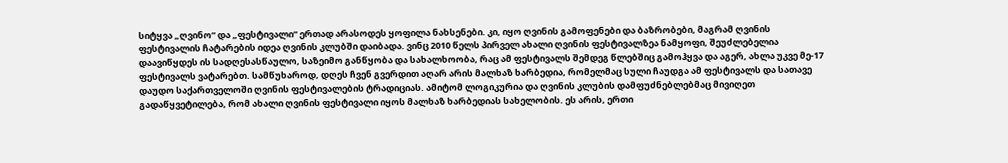სიტყვა „ღვინო“ და „ფესტივალი“ ერთად არასოდეს ყოფილა ნახსენები. კი, იყო ღვინის გამოფენები და ბაზრობები, მაგრამ ღვინის ფესტივალის ჩატარების იდეა ღვინის კლუბში დაიბადა. ვინც 2010 წელს პირველ ახალი ღვინის ფესტივალზეა ნამყოფი, შეუძლებელია დაავიწყდეს ის სადღესასწაულო, საზეიმო განწყობა და სახალხოობა, რაც ამ ფესტივალს შემდეგ წლებშიც გამოჰყვა და აგერ, ახლა უკვე მე-17 ფესტივალს ვატარებთ. სამწუხაროდ, დღეს ჩვენ გვერდით აღარ არის მალხაზ ხარბედია, რომელმაც სული ჩაუდგა ამ ფესტივალს და სათავე დაუდო საქართველოში ღვინის ფესტივალების ტრადიციას. ამიტომ ლოგიკურია და ღვინის კლუბის დამფუძნებლებმაც მივიღეთ გადაწყვეტილება, რომ ახალი ღვინის ფესტივალი იყოს მალხაზ ხარბედიას სახელობის. ეს არის, ერთი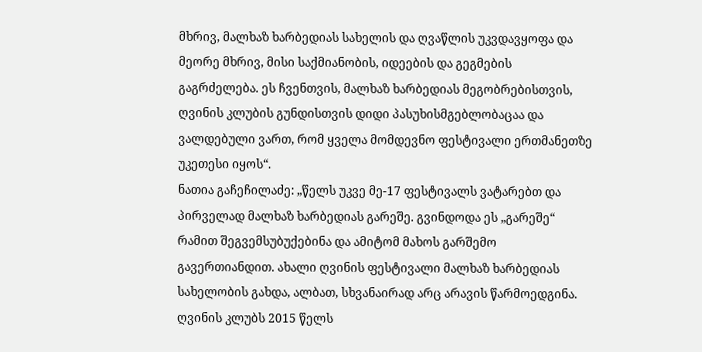მხრივ, მალხაზ ხარბედიას სახელის და ღვაწლის უკვდავყოფა და მეორე მხრივ, მისი საქმიანობის, იდეების და გეგმების გაგრძელება. ეს ჩვენთვის, მალხაზ ხარბედიას მეგობრებისთვის, ღვინის კლუბის გუნდისთვის დიდი პასუხისმგებლობაცაა და ვალდებული ვართ, რომ ყველა მომდევნო ფესტივალი ერთმანეთზე უკეთესი იყოს“.
ნათია გაჩეჩილაძე: „წელს უკვე მე-17 ფესტივალს ვატარებთ და პირველად მალხაზ ხარბედიას გარეშე. გვინდოდა ეს „გარეშე“ რამით შეგვემსუბუქებინა და ამიტომ მახოს გარშემო გავერთიანდით. ახალი ღვინის ფესტივალი მალხაზ ხარბედიას სახელობის გახდა, ალბათ, სხვანაირად არც არავის წარმოედგინა. ღვინის კლუბს 2015 წელს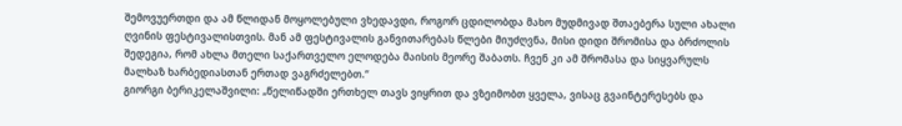შემოვუერთდი და ამ წლიდან მოყოლებული ვხედავდი, როგორ ცდილობდა მახო მუდმივად შთაებერა სული ახალი ღვინის ფესტივალისთვის. მან ამ ფესტივალის განვითარებას წლები მიუძღვნა, მისი დიდი შრომისა და ბრძოლის შედეგია, რომ ახლა მთელი საქართველო ელოდება მაისის მეორე შაბათს. ჩვენ კი ამ შრომასა და სიყვარულს მალხაზ ხარბედიასთან ერთად ვაგრძელებთ.“
გიორგი ბერიკელაშვილი: „წელიწადში ერთხელ თავს ვიყრით და ვზეიმობთ ყველა, ვისაც გვაინტერესებს და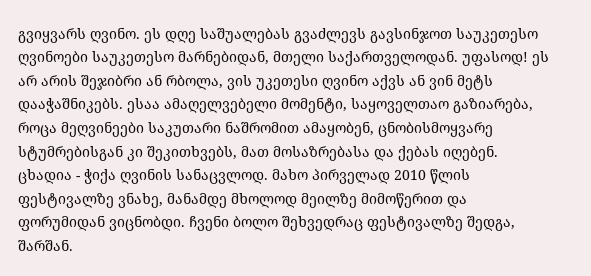გვიყვარს ღვინო. ეს დღე საშუალებას გვაძლევს გავსინჯოთ საუკეთესო ღვინოები საუკეთესო მარნებიდან, მთელი საქართველოდან. უფასოდ! ეს არ არის შეჯიბრი ან რბოლა, ვის უკეთესი ღვინო აქვს ან ვინ მეტს დააჭაშნიკებს. ესაა ამაღელვებელი მომენტი, საყოველთაო გაზიარება, როცა მეღვინეები საკუთარი ნაშრომით ამაყობენ, ცნობისმოყვარე სტუმრებისგან კი შეკითხვებს, მათ მოსაზრებასა და ქებას იღებენ. ცხადია - ჭიქა ღვინის სანაცვლოდ. მახო პირველად 2010 წლის ფესტივალზე ვნახე, მანამდე მხოლოდ მეილზე მიმოწერით და ფორუმიდან ვიცნობდი. ჩვენი ბოლო შეხვედრაც ფესტივალზე შედგა, შარშან.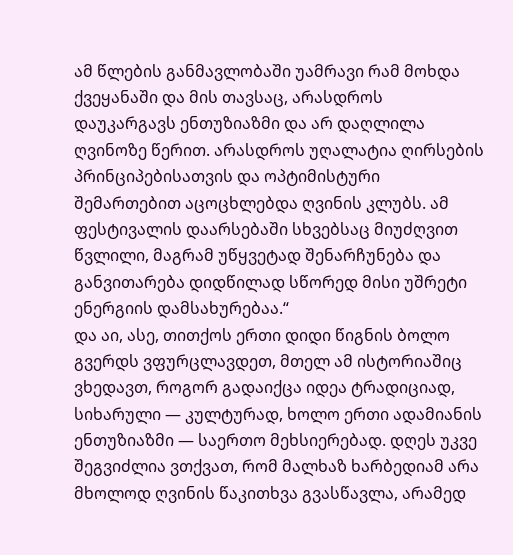ამ წლების განმავლობაში უამრავი რამ მოხდა ქვეყანაში და მის თავსაც, არასდროს დაუკარგავს ენთუზიაზმი და არ დაღლილა ღვინოზე წერით. არასდროს უღალატია ღირსების პრინციპებისათვის და ოპტიმისტური შემართებით აცოცხლებდა ღვინის კლუბს. ამ ფესტივალის დაარსებაში სხვებსაც მიუძღვით წვლილი, მაგრამ უწყვეტად შენარჩუნება და განვითარება დიდწილად სწორედ მისი უშრეტი ენერგიის დამსახურებაა.“
და აი, ასე, თითქოს ერთი დიდი წიგნის ბოლო გვერდს ვფურცლავდეთ, მთელ ამ ისტორიაშიც ვხედავთ, როგორ გადაიქცა იდეა ტრადიციად, სიხარული — კულტურად, ხოლო ერთი ადამიანის ენთუზიაზმი — საერთო მეხსიერებად. დღეს უკვე შეგვიძლია ვთქვათ, რომ მალხაზ ხარბედიამ არა მხოლოდ ღვინის წაკითხვა გვასწავლა, არამედ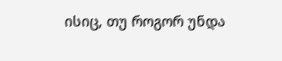ისიც, თუ როგორ უნდა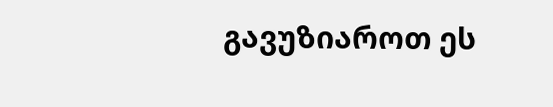გავუზიაროთ ეს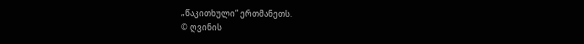„წაკითხული“ ერთმანეთს.
© ღვინის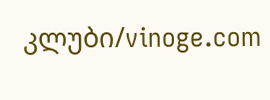კლუბი/vinoge.com